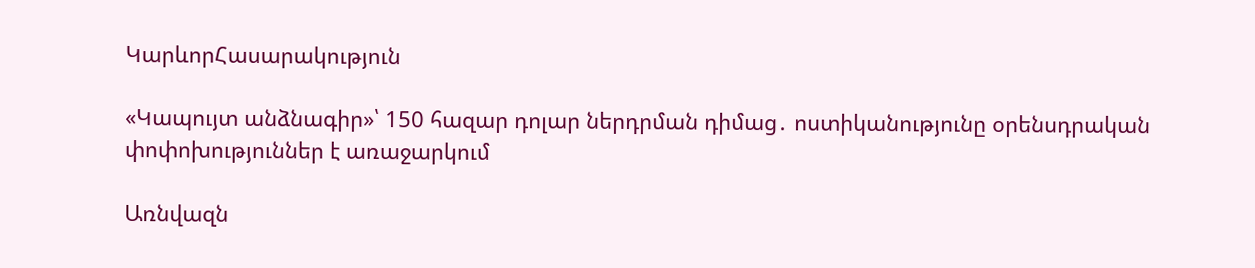ԿարևորՀասարակություն

«Կապույտ անձնագիր»՝ 150 հազար դոլար ներդրման դիմաց․ ոստիկանությունը օրենսդրական փոփոխություններ է առաջարկում

Առնվազն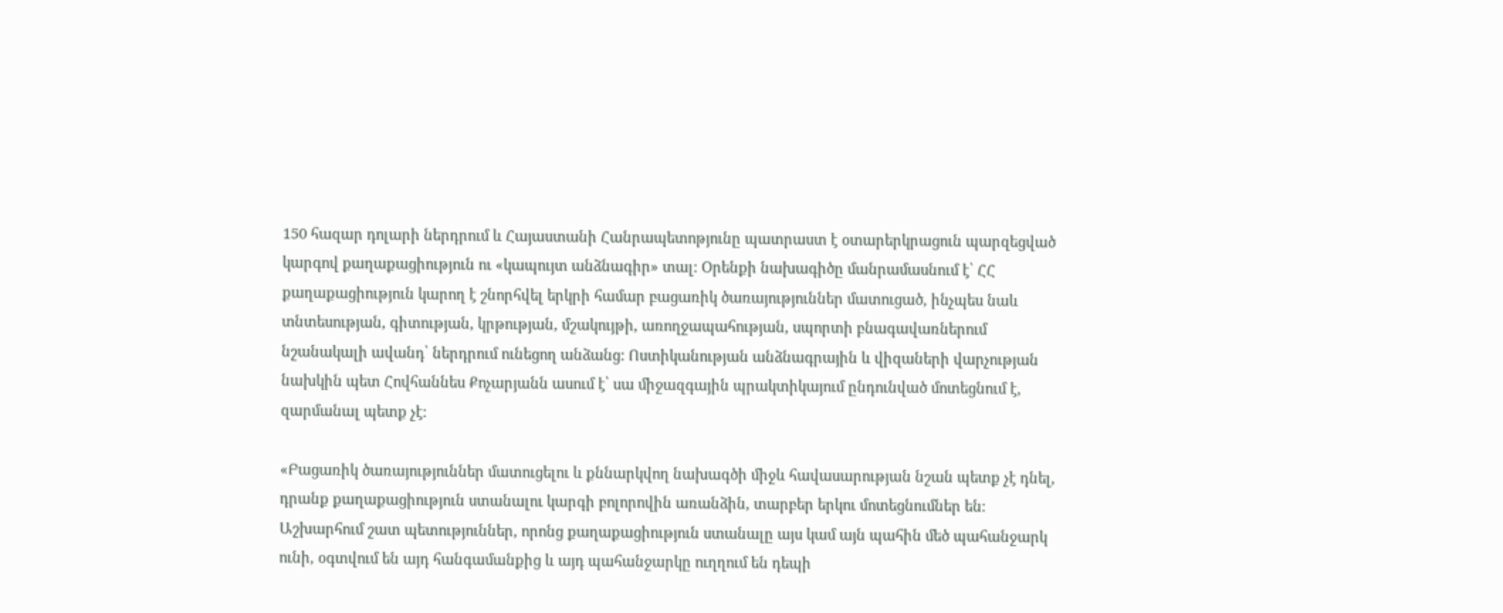150 հազար դոլարի ներդրում և Հայաստանի Հանրապետոթյունը պատրաստ է օտարերկրացուն պարզեցված կարգով քաղաքացիություն ու «կապույտ անձնագիր» տալ։ Օրենքի նախագիծը մանրամասնում է՝ ՀՀ քաղաքացիություն կարող է շնորհվել երկրի համար բացառիկ ծառայություններ մատուցած, ինչպես նաև տնտեսության, գիտության, կրթության, մշակույթի, առողջապահության, սպորտի բնագավառներում նշանակալի ավանդ՝ ներդրում ունեցող անձանց: Ոստիկանության անձնագրային և վիզաների վարչության նախկին պետ Հովհաննես Քոչարյանն ասում է՝ սա միջազգային պրակտիկայում ընդունված մոտեցնում է, զարմանալ պետք չէ։

«Բացառիկ ծառայություններ մատուցելու և քննարկվող նախագծի միջև հավասարության նշան պետք չէ դնել, դրանք քաղաքացիություն ստանալու կարգի բոլորովին առանձին, տարբեր երկու մոտեցնումներ են։ Աշխարհում շատ պետություններ, որոնց քաղաքացիություն ստանալը այս կամ այն պահին մեծ պահանջարկ ունի, օգտվում են այդ հանգամանքից և այդ պահանջարկը ուղղում են դեպի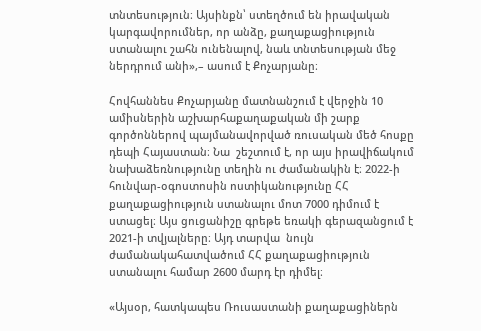տնտեսություն։ Այսինքն՝ ստեղծում են իրավական կարգավորումներ, որ անձը, քաղաքացիություն ստանալու շահն ունենալով, նաև տնտեսության մեջ ներդրում անի»,– ասում է Քոչարյանը։

Հովհաննես Քոչարյանը մատնանշում է վերջին 10 ամիսներին աշխարհաքաղաքական մի շարք գործոններով պայմանավորված ռուսական մեծ հոսքը դեպի Հայաստան։ Նա  շեշտում է, որ այս իրավիճակում նախաձեռնությունը տեղին ու ժամանակին է։ 2022-ի հունվար-օգոստոսին ոստիկանությունը ՀՀ քաղաքացիություն ստանալու մոտ 7000 դիմում է ստացել։ Այս ցուցանիշը գրեթե եռակի գերազանցում է 2021-ի տվյալները։ Այդ տարվա  նույն ժամանակահատվածում ՀՀ քաղաքացիություն ստանալու համար 2600 մարդ էր դիմել։

«Այսօր, հատկապես Ռուսաստանի քաղաքացիներն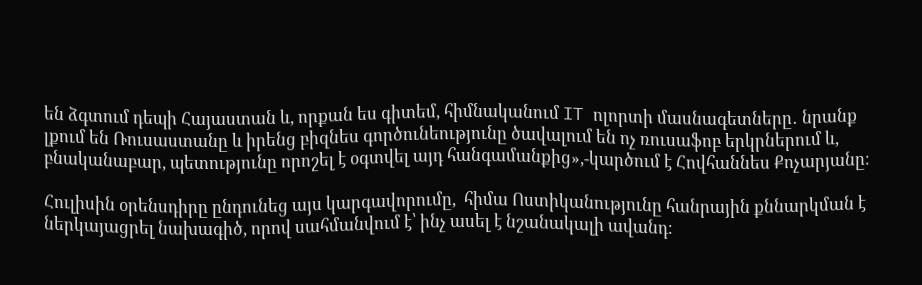են ձգտում դեպի Հայաստան և, որքան ես գիտեմ, հիմնականում IT ոլորտի մասնագետները․ նրանք լքում են Ռուսաստանը և իրենց բիզնես գործունեությունը ծավալում են ոչ ռուսաֆոբ երկրներում և, բնականաբար, պետությունը որոշել է օգտվել այդ հանգամանքից»,-կարծում է Հովհաննես Քոչարյանը։

Հուլիսին օրենսդիրը ընդունեց այս կարգավորումը,  հիմա Ոստիկանությունը հանրային քննարկման է ներկայացրել նախագիծ, որով սահմանվում է՝ ինչ ասել է նշանակալի ավանդ։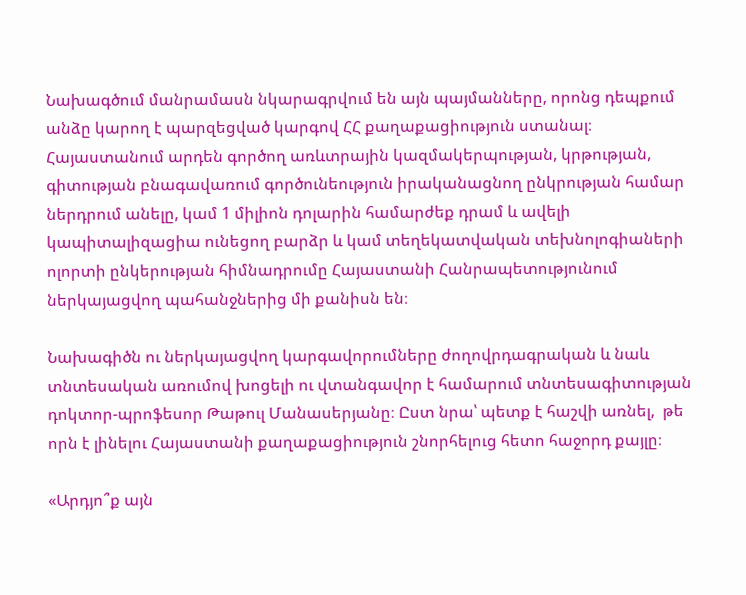Նախագծում մանրամասն նկարագրվում են այն պայմանները, որոնց դեպքում անձը կարող է պարզեցված կարգով ՀՀ քաղաքացիություն ստանալ։ Հայաստանում արդեն գործող առևտրային կազմակերպության, կրթության, գիտության բնագավառում գործունեություն իրականացնող ընկրության համար ներդրում անելը, կամ 1 միլիոն դոլարին համարժեք դրամ և ավելի կապիտալիզացիա ունեցող բարձր և կամ տեղեկատվական տեխնոլոգիաների ոլորտի ընկերության հիմնադրումը Հայաստանի Հանրապետությունում  ներկայացվող պահանջներից մի քանիսն են։

Նախագիծն ու ներկայացվող կարգավորումները ժողովրդագրական և նաև տնտեսական առումով խոցելի ու վտանգավոր է համարում տնտեսագիտության դոկտոր-պրոֆեսոր Թաթուլ Մանասերյանը։ Ըստ նրա՝ պետք է հաշվի առնել,  թե որն է լինելու Հայաստանի քաղաքացիություն շնորհելուց հետո հաջորդ քայլը։

«Արդյո՞ք այն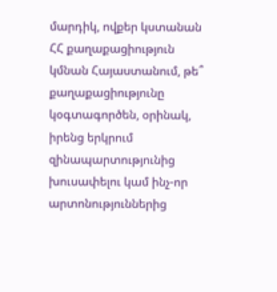մարդիկ, ովքեր կստանան ՀՀ քաղաքացիություն կմնան Հայաստանում, թե՞ քաղաքացիությունը կօգտագործեն, օրինակ, իրենց երկրում զինապարտությունից խուսափելու կամ ինչ-որ արտոնություններից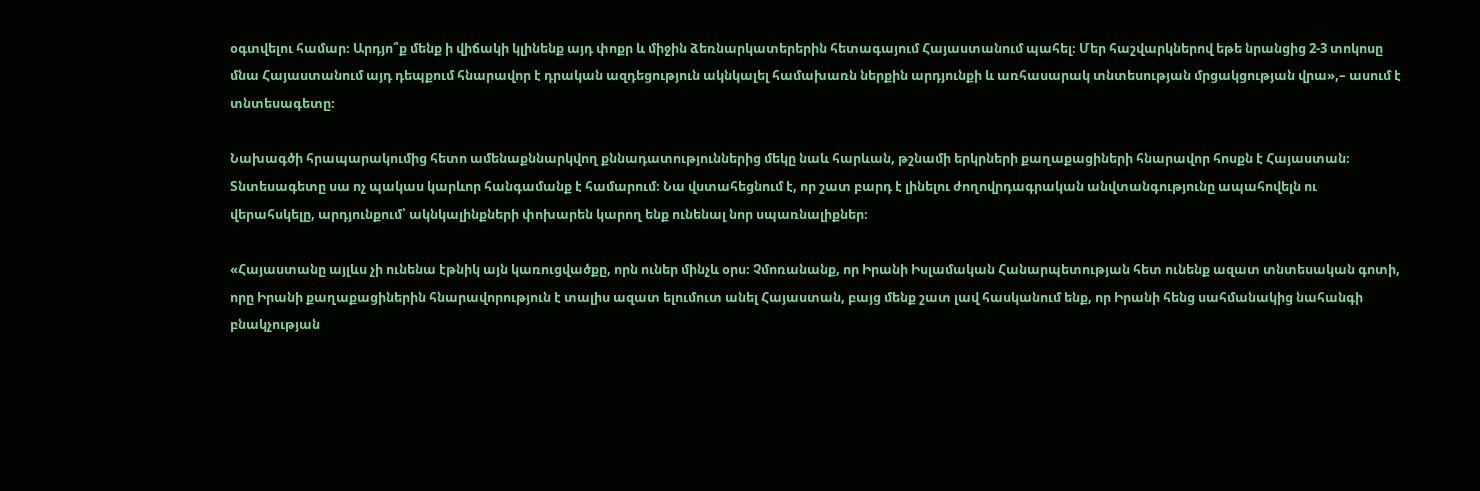օգտվելու համար։ Արդյո՞ք մենք ի վիճակի կլինենք այդ փոքր և միջին ձեռնարկատերերին հետագայում Հայաստանում պահել։ Մեր հաշվարկներով եթե նրանցից 2-3 տոկոսը մնա Հայաստանում այդ դեպքում հնարավոր է դրական ազդեցություն ակնկալել համախառն ներքին արդյունքի և առհասարակ տնտեսության մրցակցության վրա»,– ասում է տնտեսագետը։

Նախագծի հրապարակումից հետո ամենաքննարկվող քննադատություններից մեկը նաև հարևան, թշնամի երկրների քաղաքացիների հնարավոր հոսքն է Հայաստան։ Տնտեսագետը սա ոչ պակաս կարևոր հանգամանք է համարում։ Նա վստահեցնում է, որ շատ բարդ է լինելու ժողովրդագրական անվտանգությունը ապահովելն ու վերահսկելը, արդյունքում՝ ակնկալինքների փոխարեն կարող ենք ունենալ նոր սպառնալիքներ։

«Հայաստանը այլևս չի ունենա էթնիկ այն կառուցվածքը, որն ուներ մինչև օրս։ Չմոռանանք, որ Իրանի Իսլամական Հանարպետության հետ ունենք ազատ տնտեսական գոտի, որը Իրանի քաղաքացիներին հնարավորություն է տալիս ազատ ելումուտ անել Հայաստան, բայց մենք շատ լավ հասկանում ենք, որ Իրանի հենց սահմանակից նահանգի բնակչության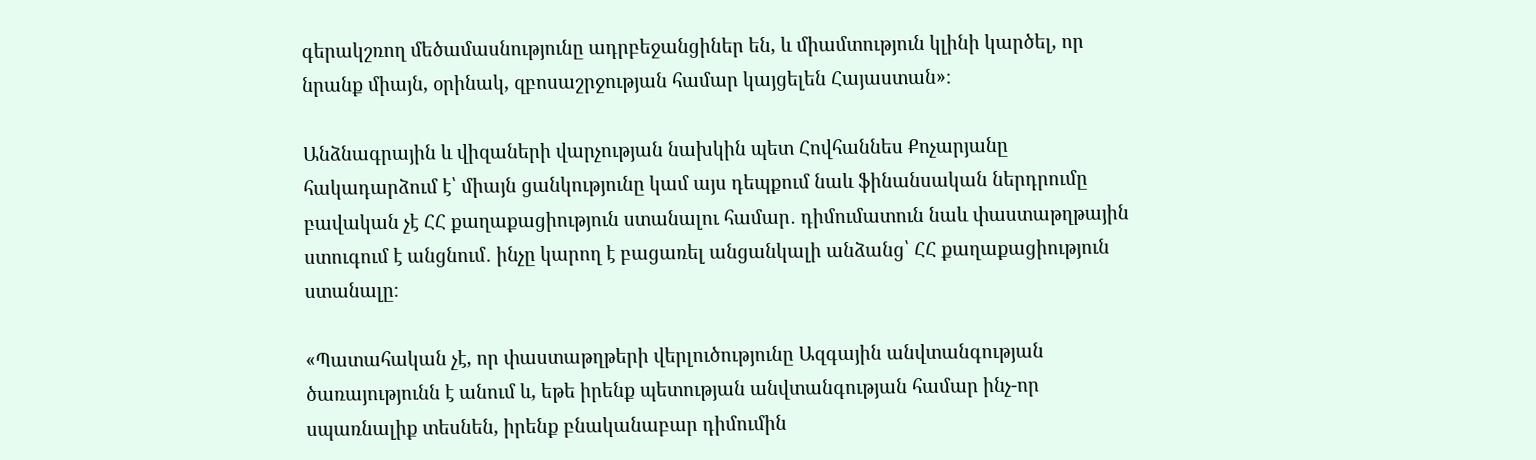գերակշռող մեծամասնությունը ադրբեջանցիներ են, և միամտություն կլինի կարծել, որ նրանք միայն, օրինակ, զբոսաշրջության համար կայցելեն Հայաստան»։

Անձնագրային և վիզաների վարչության նախկին պետ Հովհաննես Քոչարյանը հակադարձում է՝ միայն ցանկությունը կամ այս դեպքում նաև ֆինանսական ներդրումը բավական չէ ՀՀ քաղաքացիություն ստանալու համար․ դիմումատուն նաև փաստաթղթային ստուգում է անցնում․ ինչը կարող է բացառել անցանկալի անձանց՝ ՀՀ քաղաքացիություն ստանալը։

«Պատահական չէ, որ փաստաթղթերի վերլուծությունը Ազգային անվտանգության ծառայությունն է անում և, եթե իրենք պետության անվտանգության համար ինչ-որ սպառնալիք տեսնեն, իրենք բնականաբար դիմումին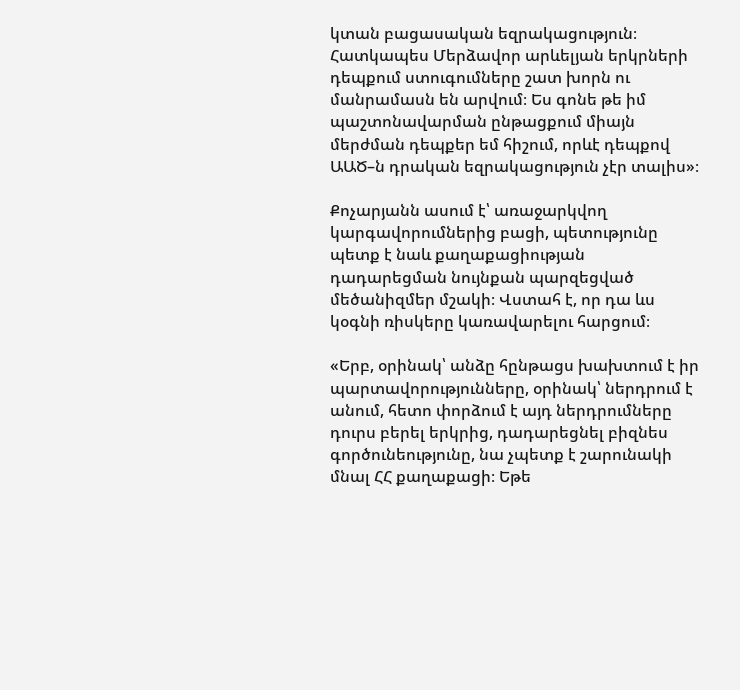կտան բացասական եզրակացություն։ Հատկապես Մերձավոր արևելյան երկրների դեպքում ստուգումները շատ խորն ու մանրամասն են արվում։ Ես գոնե թե իմ պաշտոնավարման ընթացքում միայն մերժման դեպքեր եմ հիշում, որևէ դեպքով ԱԱԾ–ն դրական եզրակացություն չէր տալիս»։

Քոչարյանն ասում է՝ առաջարկվող կարգավորումներից բացի, պետությունը պետք է նաև քաղաքացիության դադարեցման նույնքան պարզեցված մեծանիզմեր մշակի։ Վստահ է, որ դա ևս կօգնի ռիսկերը կառավարելու հարցում։

«Երբ, օրինակ՝ անձը հընթացս խախտում է իր պարտավորությունները, օրինակ՝ ներդրում է անում, հետո փորձում է այդ ներդրումները դուրս բերել երկրից, դադարեցնել բիզնես գործունեությունը, նա չպետք է շարունակի մնալ ՀՀ քաղաքացի։ Եթե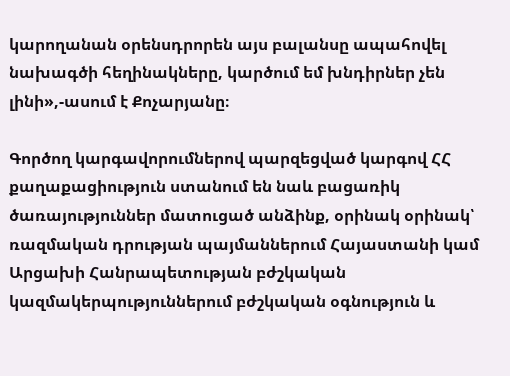կարողանան օրենսդրորեն այս բալանսը ապահովել նախագծի հեղինակները, կարծում եմ խնդիրներ չեն լինի»,-ասում է Քոչարյանը։

Գործող կարգավորումներով պարզեցված կարգով ՀՀ քաղաքացիություն ստանում են նաև բացառիկ ծառայություններ մատուցած անձինք, օրինակ օրինակ՝ ռազմական դրության պայմաններում Հայաստանի կամ Արցախի Հանրապետության բժշկական կազմակերպություններում բժշկական օգնություն և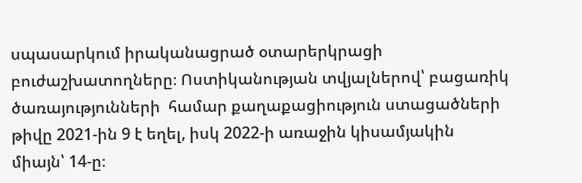սպասարկում իրականացրած օտարերկրացի բուժաշխատողները։ Ոստիկանության տվյալներով՝ բացառիկ ծառայությունների  համար քաղաքացիություն ստացածների թիվը 2021-ին 9 է եղել, իսկ 2022-ի առաջին կիսամյակին միայն՝ 14-ը։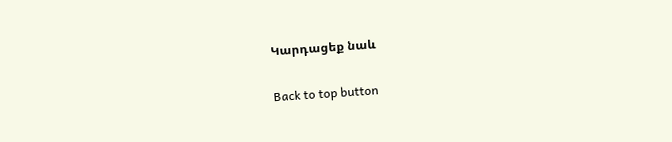Կարդացեք նաև

Back to top button